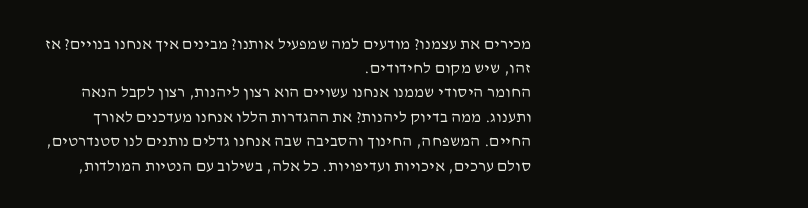מכירים את עצמנו? מודעים למה שמפעיל אותנו? מבינים איך אנחנו בנויים? אז זהו, שיש מקום לחידודים.
החומר היסודי שממנו אנחנו עשויים הוא רצון ליהנות, רצון לקבל הנאה ותענוג. ממה בדיוק ליהנות? את ההגדרות הללו אנחנו מעדכנים לאורך החיים. המשפחה, החינוך והסביבה שבה אנחנו גדלים נותנים לנו סטנדרטים, סולם ערכים, איכויות ועדיפויות. כל אלה, בשילוב עם הנטיות המולדות,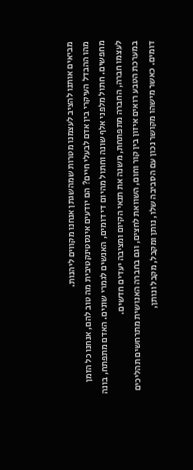מביאים אותנו להציב לעצמנו מטרות שמהשגתן אנחנו מקווים ליהנות.
מהו ההבדל העיקרי בין אדם לבעלי חיים? הם יודעים אינסטינקטיבית מה טוב להם, אנחנו כל הזמן מחפשים. חתול מלפני אלף שונה וחתול מהיום די דומים, האנשים לגמרי שונים. האדם מתפתח, בונה לעצמו חברה, החברה מתפתחת, משנה את תנאי הקיום ומציבה יעדים חדשים.
במערכת הטבע רואים איזון בין קור וחום, השוואת לחצים, וגם בחברה האנושית מתרחשים תהליכים דומים. כאשר מישהו מקושר נכון עם הסביבה שלו, נותן ומקבל, מקבל ונותן,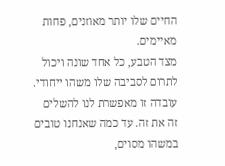החיים שלו יותר מאוזנים, פחות מאיימים.
מצד הטבע, כל אחד שונה ויכול לתרום לסביבה שלו משהו ייחודי. עובדה זו מאפשרת לנו להשלים זה את זה. עד כמה שאנחנו טובים במשהו מסוים,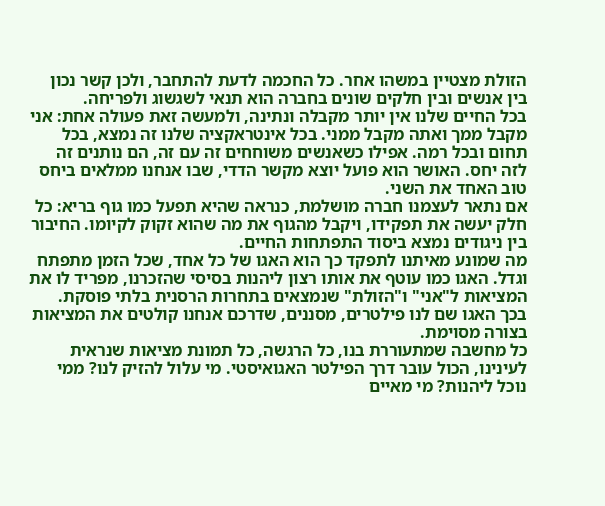הזולת מצטיין במשהו אחר. כל החכמה לדעת להתחבר, ולכן קשר נכון בין אנשים ובין חלקים שונים בחברה הוא תנאי לשגשוג ולפריחה.
בכל החיים שלנו אין יותר מקבלה ונתינה, ולמעשה זאת פעולה אחת: אני מקבל ממך ואתה מקבל ממני. בכל אינטראקציה שלנו זה נמצא, בכל תחום ובכל רמה. אפילו כשאנשים משוחחים זה עם זה, הם נותנים זה לזה יחס. האושר הוא פועל יוצא מקשר הדדי, שבו אנחנו ממלאים ביחס טוב האחד את השני.
אם נתאר לעצמנו חברה מושלמת, כנראה שהיא תפעל כמו גוף בריא: כל חלק יעשה את תפקידו, ויקבל מהגוף את מה שהוא זקוק לקיומו. החיבור בין ניגודים נמצא ביסוד התפתחות החיים.
מה שמונע מאיתנו לתפקד כך הוא האגו של כל אחד, שכל הזמן מתפתח וגדל. האגו כמו עוטף את אותו רצון ליהנות בסיסי שהזכרנו, מפריד לו את המציאות ל"אני" ו"הזולת" שנמצאים בתחרות הרסנית בלתי פוסקת. בכך האגו שם לנו פילטרים, מסננים, שדרכם אנחנו קולטים את המציאות בצורה מסוימת.
כל מחשבה שמתעוררת בנו, כל הרגשה, כל תמונת מציאות שנראית לעינינו, הכול עובר דרך הפילטר האגואיסטי. מי עלול להזיק לנו? ממי נוכל ליהנות? מי מאיים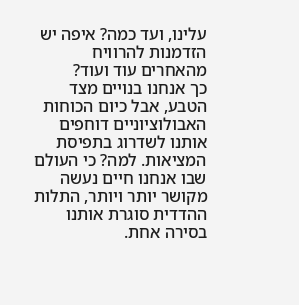עלינו, ועד כמה? איפה יש הזדמנות להרוויח מהאחרים עוד ועוד?
כך אנחנו בנויים מצד הטבע, אבל כיום הכוחות האבולוציוניים דוחפים אותנו לשדרוג בתפיסת המציאות. למה? כי העולם שבו אנחנו חיים נעשה מקושר יותר ויותר, התלות ההדדית סוגרת אותנו בסירה אחת.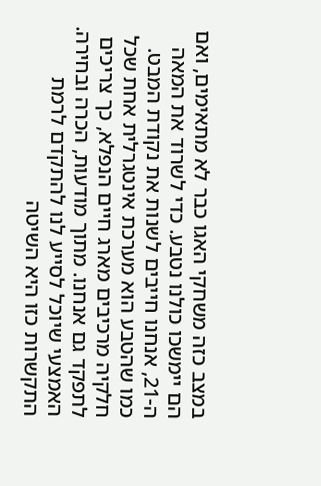במצב כזה משחקי האגו כבר לא מתאימים, ואם הם יימשכו כולנו נטבע. כדי לשרוד את המאה ה-21, אנחנו חייבים לשנות את נקודת המבט.
כמו שהטבע הוא מערכת אינטגרלית אחת שכל חלקיה מרכיבים מארג חיים הנפלא, כך צריכים לתפקד גם אנחנו. מתוך מודעות, הכרה ובחירה. האמצעי שיוכל לסייע לנו להתקדם לרמת התקשרות כזו היא השיטה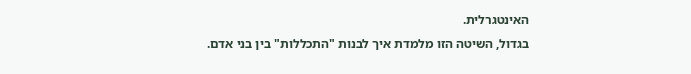האינטגרלית.
בגדול, השיטה הזו מלמדת איך לבנות "התכללות" בין בני אדם.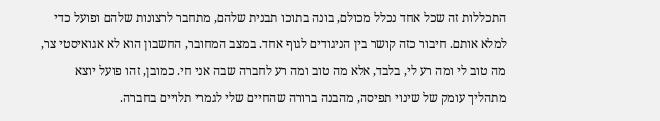התכללות זה שכל אחד נכלל מכולם, בונה בתוכו תבנית שלהם, מתחבר לרצונות שלהם ופועל כדי למלא אותם. חיבור כזה קושר בין הניגודים לגוף אחד. במצב המחובר, החשבון הוא לא אגואיסטי צר, מה טוב לי ומה רע לי, בלבד, אלא מה טוב ומה רע לחברה שבה אני חי. כמובן, זהו פועל יוצא מתהליך עומק של שינוי תפיסה, מהבנה ברורה שהחיים שלי לגמרי תלויים בחברה.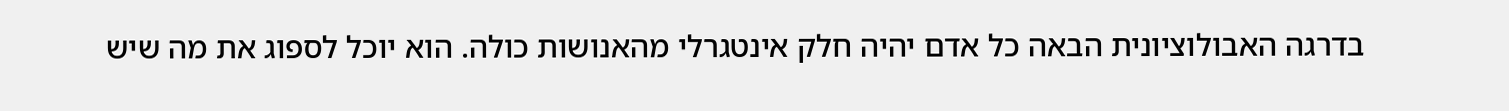בדרגה האבולוציונית הבאה כל אדם יהיה חלק אינטגרלי מהאנושות כולה. הוא יוכל לספוג את מה שיש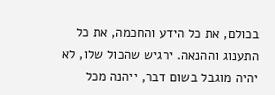בכולם, את כל הידע והחכמה, את כל התענוג וההנאה. ירגיש שהכול שלו, לא יהיה מוגבל בשום דבר, ייהנה מכל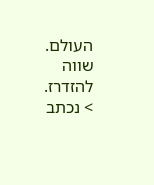העולם.
שווה להזדרז.
> נכתב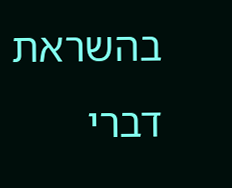בהשראת דברי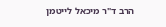הרב ד"ר מיכאל לייטמן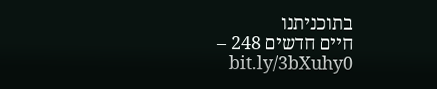בתוכניתנו
חיים חדשים 248 – bit.ly/3bXuhy0